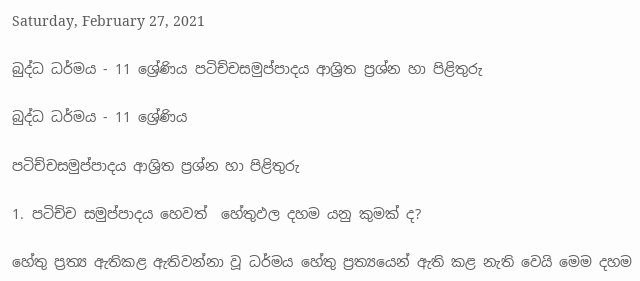Saturday, February 27, 2021

බුද්ධ ධර්මය - 11 ශ්‍රේණිය පටිච්චසමුප්පාදය ආශ්‍රිත ප්‍රශ්න හා පිළිතුරු

බුද්ධ ධර්මය - 11 ශ්‍රේණිය

පටිච්චසමුප්පාදය ආශ්‍රිත ප්‍රශ්න හා පිළිතුරු

1. පටිච්ච සමුප්පාදය හෙවත්  හේතුඵල දහම යනු කුමක් ද?

හේතු ප්‍රත්‍ය ඇතිකළ ඇතිවන්නා වූ ධර්මය හේතු ප්‍රත්‍යයෙන් ඇති කළ නැති වෙයි මෙම දහම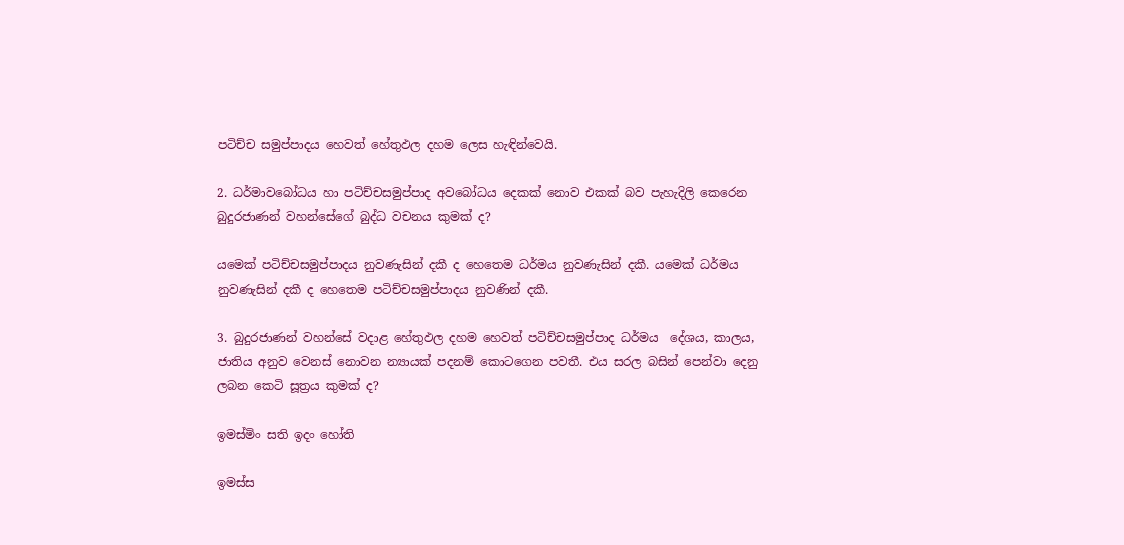පටිච්ච සමුප්පාදය හෙවත් හේතුඵල දහම ලෙස හැඳින්වෙයි.

2. ධර්මාවබෝධය හා පටිච්චසමුප්පාද අවබෝධය දෙකක් නොව එකක් බව පැහැදිලි කෙරෙන බුදුරජාණන් වහන්සේගේ බුද්ධ වචනය කුමක් ද?

යමෙක් පටිච්චසමුප්පාදය නුවණැසින් දකී ද හෙතෙම ධර්මය නුවණැසින් දකී. යමෙක් ධර්මය නුවණැසින් දකී ද හෙතෙම පටිච්චසමුප්පාදය නුවණින් දකී.

3. බුදුරජාණන් වහන්සේ වදාළ හේතුඵල දහම හෙවත් පටිච්චසමුප්පාද ධර්මය  දේශය, කාලය, ජාතිය අනුව වෙනස් නොවන න්‍යායක් පදනම් කොටගෙන පවතී. එය සරල බසින් පෙන්වා දෙනු ලබන කෙටි සූත්‍රය කුමක් ද?

ඉමස්මිං සති ඉදං හෝති

ඉමස්ස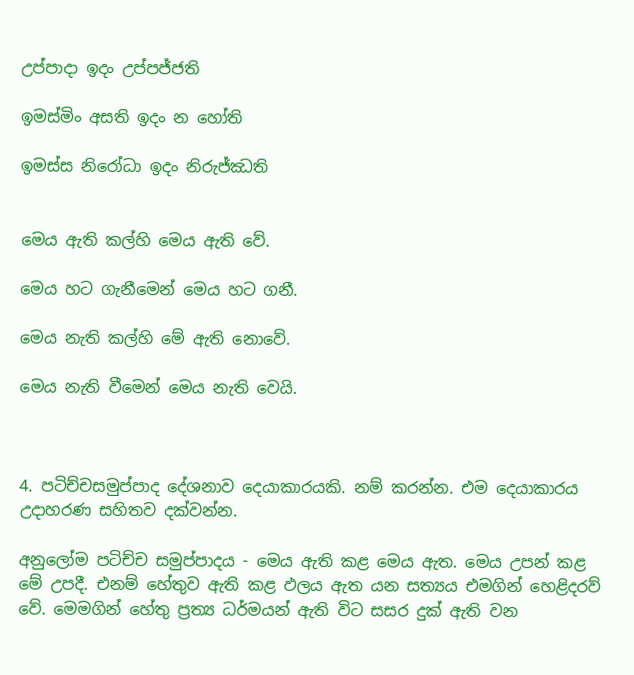උප්පාදා ඉදං උප්පජ්ජති

ඉමස්මිං අසති ඉදං න හෝති

ඉමස්ස නිරෝධා ඉදං නිරුජ්ඣති


මෙය ඇති කල්හි මෙය ඇති වේ.

මෙය හට ගැනීමෙන් මෙය හට ගනී.

මෙය නැති කල්හි මේ ඇති නොවේ.

මෙය නැති වීමෙන් මෙය නැති වෙයි.



4. පටිච්චසමුප්පාද දේශනාව දෙයාකාරයකි. නම් කරන්න. එම දෙයාකාරය උදාහරණ සහිතව දක්වන්න.

අනුලෝම පටිච්ච සමුප්පාදය - මෙය ඇති කළ මෙය ඇත. මෙය උපන් කළ මේ උපදී. එනම් හේතුව ඇති කළ ඵලය ඇත යන සත්‍යය එමගින් හෙළිදරව් වේ. මෙමගින් හේතු ප්‍රත්‍ය ධර්මයන් ඇති විට සසර දුක් ඇති වන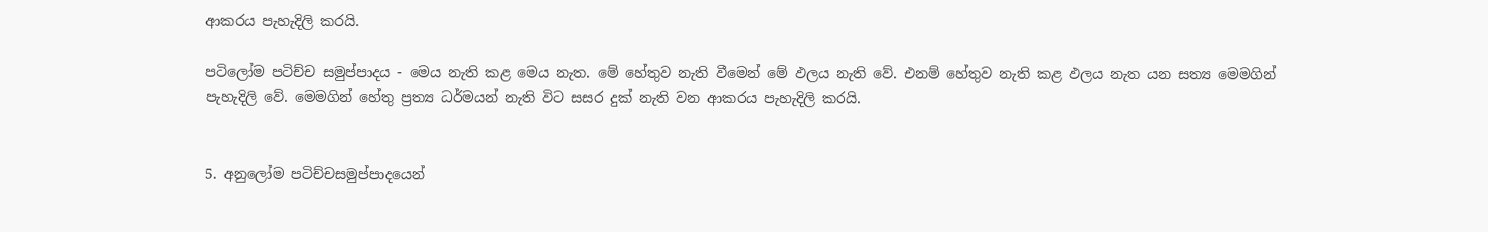ආකරය පැහැදිලි කරයි.

පටිලෝම පටිච්ච සමුප්පාදය - මෙය නැති කළ මෙය නැත. මේ හේතුව නැති වීමෙන් මේ ඵලය නැති වේ. එනම් හේතුව නැති කළ ඵලය නැත යන සත්‍ය මෙමගින් පැහැදිලි වේ. මෙමගින් හේතු ප්‍රත්‍ය ධර්මයන් නැති විට සසර දුක් නැති වන ආකරය පැහැදිලි කරයි.


5. අනුලෝම පටිච්චසමුප්පාදයෙන්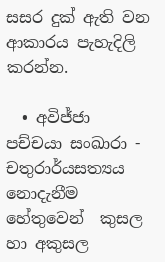සසර දුක් ඇති වන ආකාරය පැහැදිලි කරන්න.

  • අවිජ්ජා පච්චයා සංඛාරා - චතුරාර්යසත්‍යය නොදැනීම හේතුවෙන්  කුසල හා අකුසල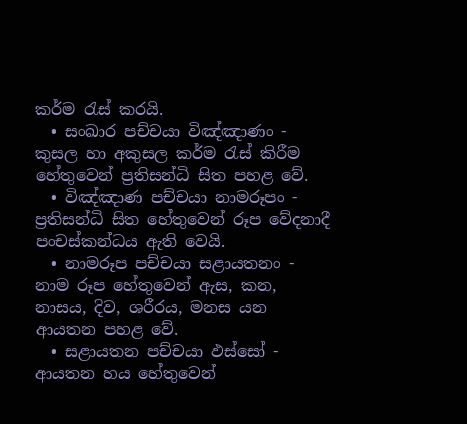කර්ම රැස් කරයි.
  • සංඛාර පච්චයා විඤ්ඤාණං - කුසල හා අකුසල කර්ම රැස් කිරීම හේතුවෙන් ප්‍රතිසන්ධි සිත පහළ වේ.
  • විඤ්ඤාණ පච්චයා නාමරූපං - ප්‍රතිසන්ධි සිත හේතුවෙන් රූප වේදනාදී පංචස්කන්ධය ඇති වෙයි.
  • නාමරූප පච්චයා සළායතනං - නාම රූප හේතුවෙන් ඇස, කන, නාසය, දිව, ශරීරය, මනස යන ආයතන පහළ වේ.
  • සළායතන පච්චයා ඵස්සෝ - ආයතන හය හේතුවෙන්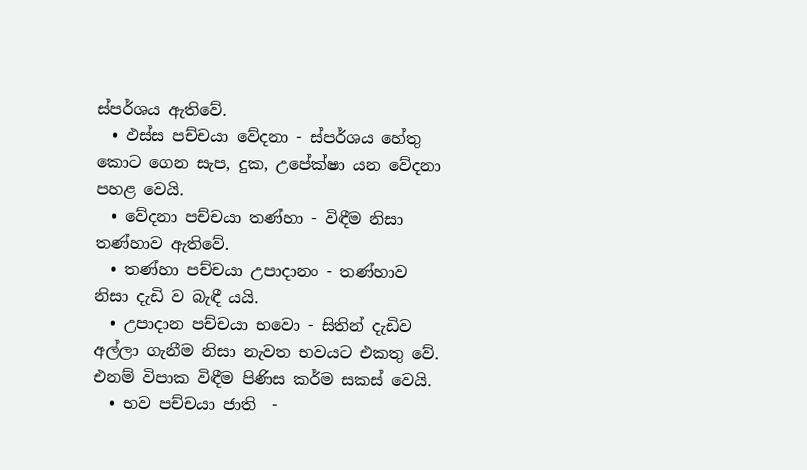ස්පර්ශය ඇතිවේ.
  • ඵස්ස පච්චයා වේදනා - ස්පර්ශය හේතු කොට ගෙන සැප, දුක, උපේක්ෂා යන වේදනා පහළ වෙයි.
  • වේදනා පච්චයා තණ්හා - විඳීම නිසා තණ්හාව ඇතිවේ.
  • තණ්හා පච්චයා උපාදානං - තණ්හාව නිසා දැඩි ව බැඳී යයි.
  • උපාදාන පච්චයා භවො - සිතින් දැඩිව අල්ලා ගැනීම නිසා නැවත භවයට එකතු වේ. එනම් විපාක විඳීම පිණිස කර්ම සකස් වෙයි.
  • භව පච්චයා ජාති  -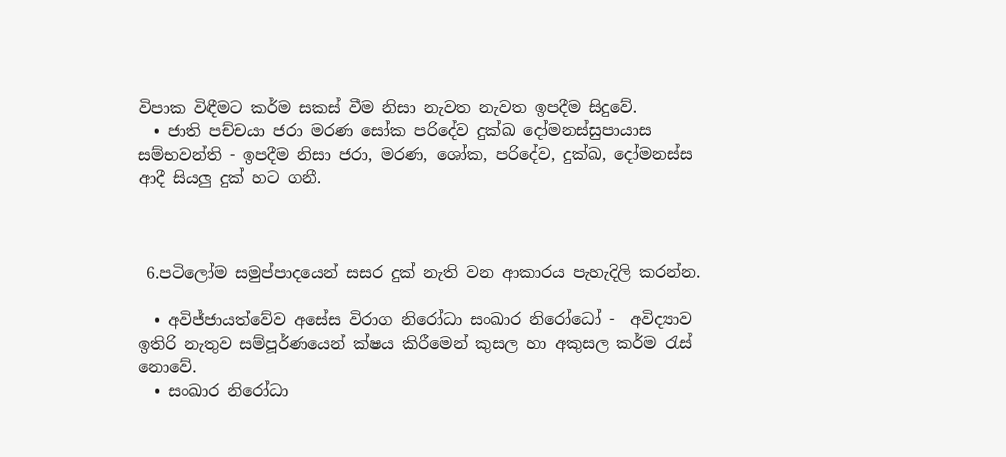විපාක විඳීමට කර්ම සකස් වීම නිසා නැවත නැවත ඉපදීම සිදුවේ.
  • ජාති පච්චයා ජරා මරණ සෝක පරිදේව දුක්ඛ දෝමනස්සුපායාස සම්භවන්ති - ඉපදීම නිසා ජරා, මරණ, ශෝක, පරිදේව, දුක්ඛ, දෝමනස්ස ආදී සියලු දුක් හට ගනී.



 6.පටිලෝම සමුප්පාදයෙන් සසර දුක් නැති වන ආකාරය පැහැදිලි කරන්න.

  • අවිජ්ජායත්වේව අසේස විරාග නිරෝධා සංඛාර නිරෝධෝ -  අවිද්‍යාව ඉතිරි නැතුව සම්පූර්ණයෙන් ක්ෂය කිරීමෙන් කුසල හා අකුසල කර්ම රැස් නොවේ.
  • සංඛාර නිරෝධා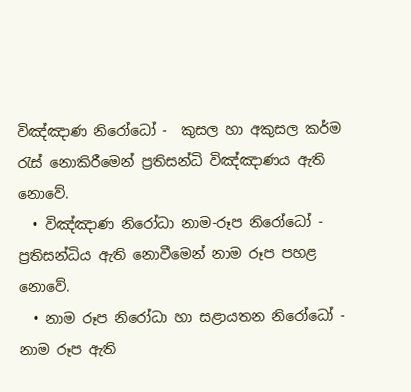විඤ්ඤාණ නිරෝධෝ -  කුසල හා අකුසල කර්ම රැස් නොකිරීමෙන් ප්‍රතිසන්ධි විඤ්ඤාණය ඇති නොවේ.
  • විඤ්ඤාණ නිරෝධා නාම-රූප නිරෝධෝ -  ප්‍රතිසන්ධිය ඇති නොවීමෙන් නාම රූප පහළ නොවේ.
  • නාම රූප නිරෝධා හා සළායතන නිරෝධෝ -  නාම රූප ඇති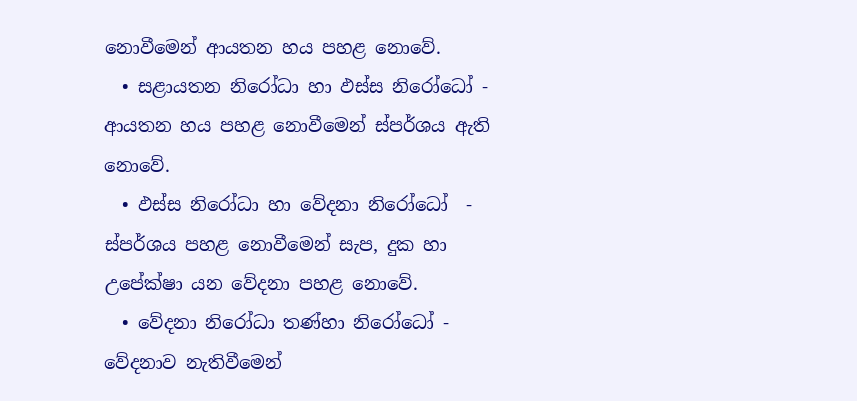නොවීමෙන් ආයතන හය පහළ නොවේ.
  • සළායතන නිරෝධා හා ඵස්ස නිරෝධෝ -  ආයතන හය පහළ නොවීමෙන් ස්පර්ශය ඇති නොවේ.
  • ඵස්ස නිරෝධා හා වේදනා නිරෝධෝ  - ස්පර්ශය පහළ නොවීමෙන් සැප, දුක හා උපේක්ෂා යන වේදනා පහළ නොවේ.
  • වේදනා නිරෝධා තණ්හා නිරෝධෝ - වේදනාව නැතිවීමෙන්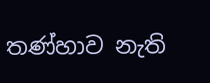තණ්හාව නැති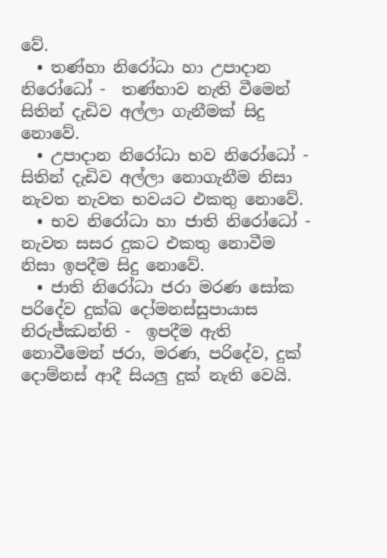වේ.
  • තණ්හා නිරෝධා හා උපාදාන නිරෝධෝ -  තණ්හාව නැති වීමෙන් සිතින් දැඩිව අල්ලා ගැනීමක් සිදු නොවේ.
  • උපාදාන නිරෝධා භව නිරෝධෝ -  සිතින් දැඩිව අල්ලා නොගැනීම නිසා නැවත නැවත භවයට එකතු නොවේ.
  • භව නිරෝධා හා ජාති නිරෝධෝ - නැවත සසර දුකට එකතු නොවීම නිසා ඉපදීම සිදු නොවේ.
  • ජාති නිරෝධා ජරා මරණ සෝක පරිදේව දුක්ඛ දෝමනස්සුපායාස නිරුජ්‍ඣන්ති -  ඉපදීම ඇති නොවීමෙන් ජරා, මරණ, පරිදේව, දුක් දොම්නස් ආදී සියලු දුක් නැති වෙයි.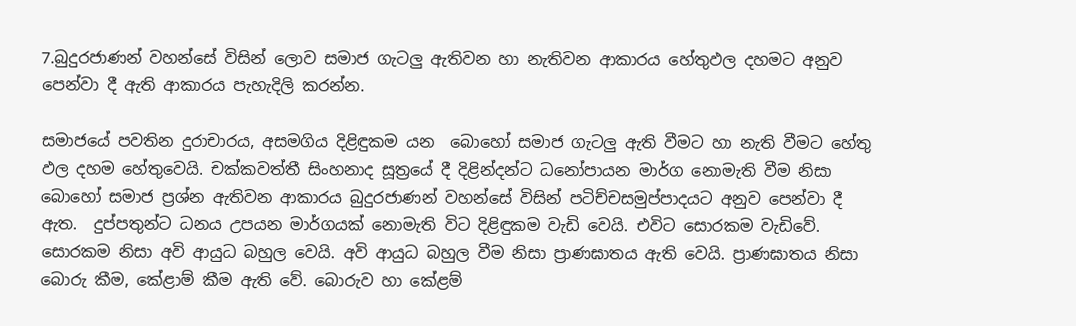7.බුදුරජාණන් වහන්සේ විසින් ලොව සමාජ ගැටලු ඇතිවන හා නැතිවන ආකාරය හේතුඵල දහමට අනුව පෙන්වා දී ඇති ආකාරය පැහැදිලි කරන්න.

සමාජයේ පවතින දුරාචාරය, අසමගිය දිළිඳුකම යන  බොහෝ සමාජ ගැටලු ඇති වීමට හා නැති වීමට හේතු ඵල දහම හේතුවෙයි. චක්කවත්තී සිංහනාද සූත්‍රයේ දී දිළින්දන්ට ධනෝපායන මාර්ග නොමැති වීම නිසා බොහෝ සමාජ ප්‍රශ්න ඇතිවන ආකාරය බුදුරජාණන් වහන්සේ විසින් පටිච්චසමුප්පාදයට අනුව පෙන්වා දී ඇත.  දුප්පතුන්ට ධනය උපයන මාර්ගයක් නොමැති විට දිළිඳුකම වැඩි වෙයි. එවිට සොරකම වැඩිවේ. සොරකම නිසා අවි ආයුධ බහුල වෙයි. අවි ආයුධ බහුල වීම නිසා ප්‍රාණඝාතය ඇති වෙයි. ප්‍රාණඝාතය නිසා බොරු කීම, කේළාම් කීම ඇති වේ. බොරුව හා කේළම්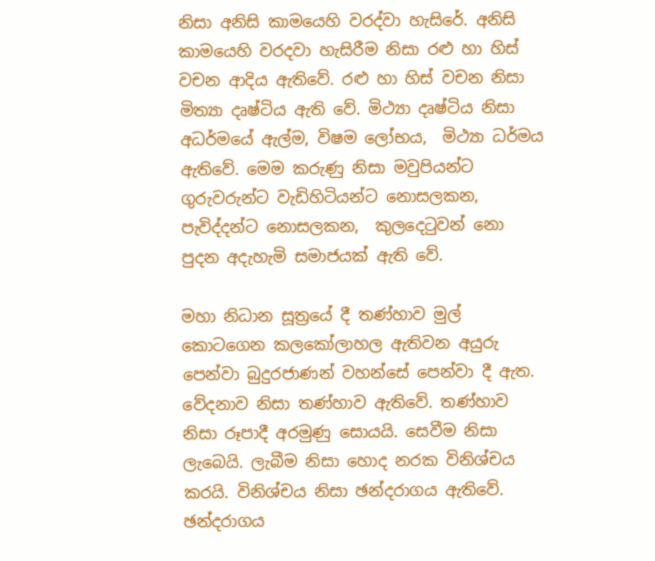නිසා අනිසි කාමයෙහි වරද්වා හැසිරේ. අනිසි කාමයෙහි වරදවා හැසිරීම නිසා රළු හා හිස් වචන ආදිය ඇතිවේ. රළු හා හිස් වචන නිසා මිත්‍යා දෘෂ්ටිය ඇති වේ. මිථ්‍යා දෘෂ්ටිය නිසා අධර්මයේ ඇල්ම, විෂම ලෝභය,  මිථ්‍යා ධර්මය ඇතිවේ. මෙම කරුණු නිසා මවුපියන්ට ගුරුවරුන්ට වැඩිහිටියන්ට නොසලකන, පැවිද්දන්ට නොසලකන,  කුලදෙටුවන් නො පුදන අදැහැමි සමාජයක් ඇති වේ.

මහා නිධාන සූත්‍රයේ දී තණ්හාව මුල් කොටගෙන කලකෝලාහල ඇතිවන අයුරු පෙන්වා බුදුරජාණන් වහන්සේ පෙන්වා දී ඇත. වේදනාව නිසා තණ්හාව ඇතිවේ. තණ්හාව නිසා රූපාදී අරමුණු සොයයි. සෙවීම නිසා ලැබෙයි. ලැබීම නිසා හොද නරක විනිශ්චය කරයි. විනිශ්චය නිසා ඡන්දරාගය ඇතිවේ. ඡන්දරාගය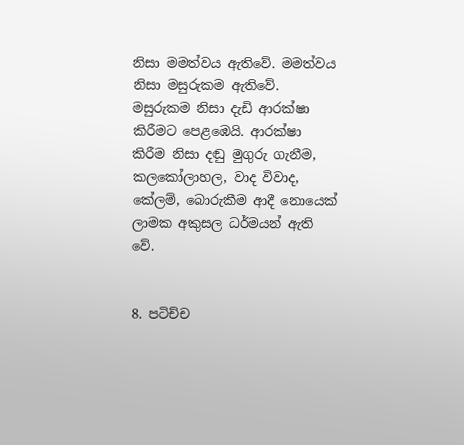නිසා මමත්වය ඇතිවේ. මමත්වය නිසා මසුරුකම ඇතිවේ. මසුරුකම නිසා දැඩි ආරක්ෂා කිරීමට පෙළඹෙයි. ආරක්ෂා කිරීම නිසා දඬු මුගුරු ගැනීම, කලකෝලාහල, වාද විවාද, කේලම්, බොරුකීම ආදී නොයෙක් ලාමක අකුසල ධර්මයන් ඇති වේ.


8. පටිච්ච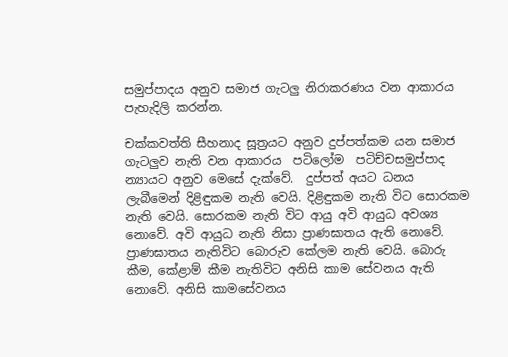සමුප්පාදය අනුව සමාජ ගැටලු නිරාකරණය වන ආකාරය පැහැදිලි කරන්න.

චක්කවත්ති සීහනාද සූත්‍රයට අනුව දුප්පත්කම යන සමාජ ගැටලුව නැති වන ආකාරය  පටිලෝම  පටිච්චසමුප්පාද න්‍යායට අනුව මෙසේ දැක්වේ.  දුප්පත් අයට ධනය ලැබීමෙන් දිළිඳුකම නැති වෙයි. දිළිඳුකම නැති විට සොරකම නැති වෙයි. සොරකම නැති විට ආයු අවි ආයුධ අවශ්‍ය නොවේ. අවි ආයුධ නැති නිසා ප්‍රාණඝාතය ඇති නොවේ. ප්‍රාණඝාතය නැතිවිට බොරුව කේලම නැති වෙයි. බොරු කීම, කේළාම් කීම නැතිවිට අනිසි කාම සේවනය ඇති නොවේ. අනිසි කාමසේවනය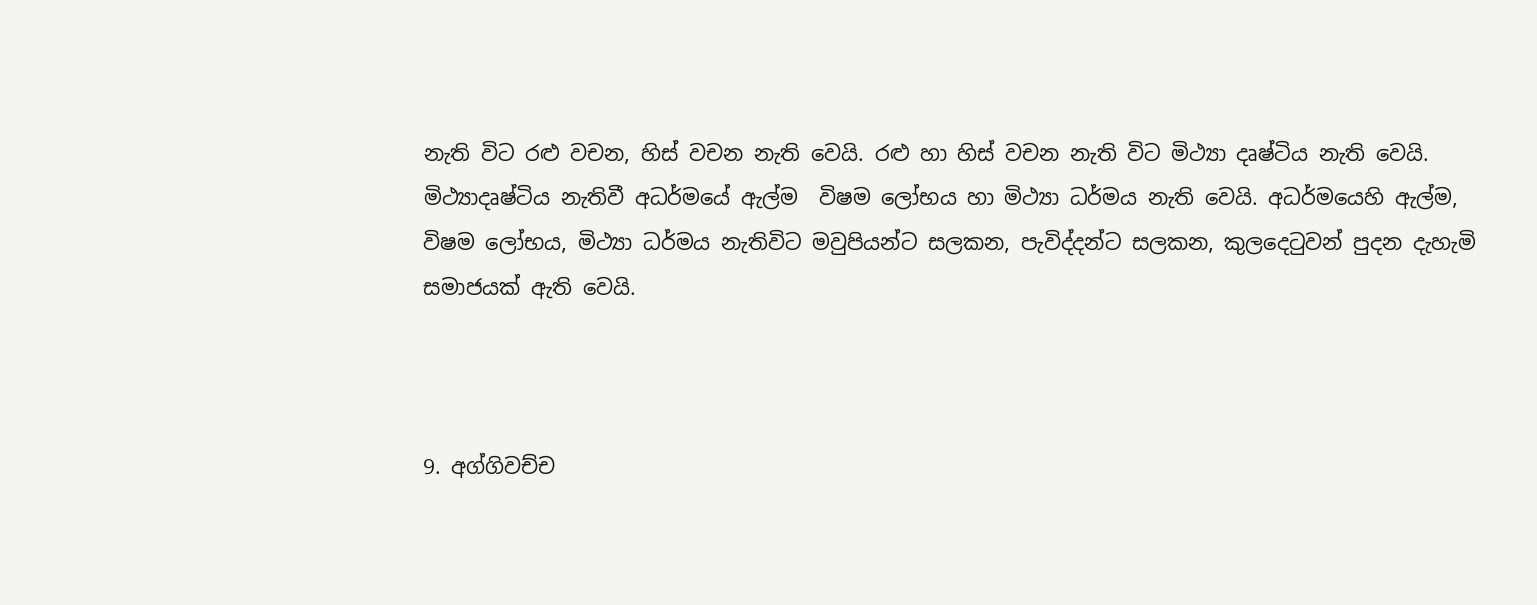නැති විට රළු වචන, හිස් වචන නැති වෙයි. රළු හා හිස් වචන නැති විට මිථ්‍යා දෘෂ්ටිය නැති වෙයි. මිථ්‍යාදෘෂ්ටිය නැතිවී අධර්මයේ ඇල්ම  විෂම ලෝභය හා මිථ්‍යා ධර්මය නැති වෙයි. අධර්මයෙහි ඇල්ම,  විෂම ලෝභය, මිථ්‍යා ධර්මය නැතිවිට මවුපියන්ට සලකන, පැවිද්දන්ට සලකන, කුලදෙටුවන් පුදන දැහැමි සමාජයක් ඇති වෙයි.



9. අග්ගිවච්ච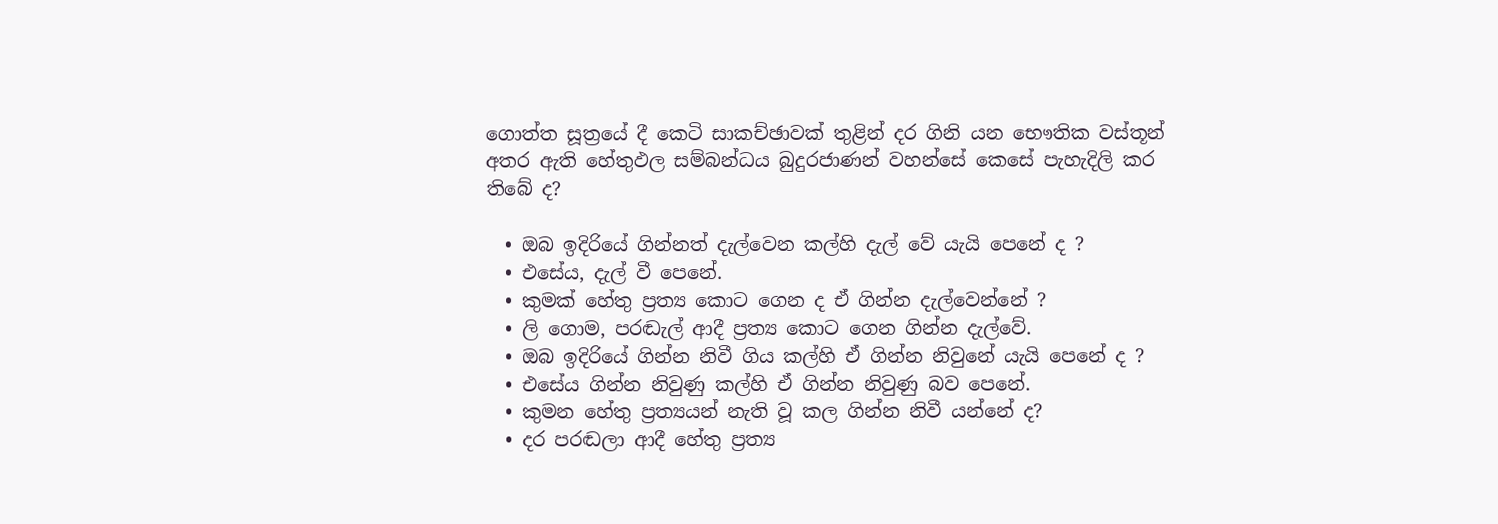ගොත්ත සූත්‍රයේ දී කෙටි සාකච්ඡාවක් තුළින් දර ගිනි යන භෞතික වස්තූන් අතර ඇති හේතුඵල සම්බන්ධය බුදුරජාණන් වහන්සේ කෙසේ පැහැදිලි කර තිබේ ද?

  • ඔබ ඉදිරියේ ගින්නත් දැල්වෙන කල්හි දැල් වේ යැයි පෙනේ ද ?
  • එසේය, දැල් වී පෙනේ.
  • කුමක් හේතු ප්‍රත්‍ය කොට ගෙන ද ඒ ගින්න දැල්වෙන්නේ ?
  • ලි ගොම, පරඬැල් ආදී ප්‍රත්‍ය කොට ගෙන ගින්න දැල්වේ.
  • ඔබ ඉදිරියේ ගින්න නිවී ගිය කල්හි ඒ ගින්න නිවුනේ යැයි පෙනේ ද ?
  • එසේය ගින්න නිවුණු කල්හි ඒ ගින්න නිවුණු බව පෙනේ.
  • කුමන හේතු ප්‍රත්‍යයන් නැති වූ කල ගින්න නිවී යන්නේ ද?
  • දර පරඬලා ආදී හේතු ප්‍රත්‍ය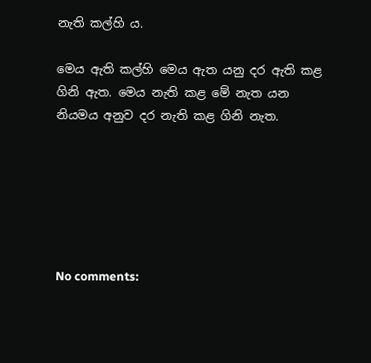නැති කල්හි ය.

මෙය ඇති කල්හි මෙය ඇත යනු දර ඇති කළ ගිනි ඇත. මෙය නැති කළ මේ නැත යන නියමය අනුව දර නැති කළ ගිනි නැත.






No comments: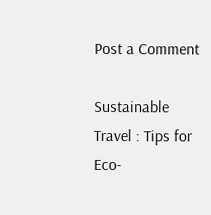Post a Comment

Sustainable Travel : Tips for Eco-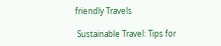friendly Travels

 Sustainable Travel: Tips for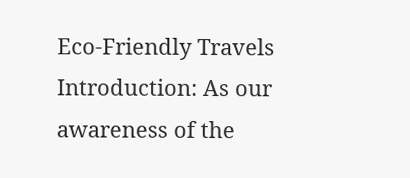Eco-Friendly Travels Introduction: As our awareness of the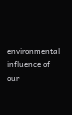environmental influence of our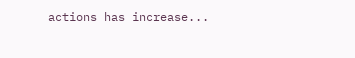actions has increase...